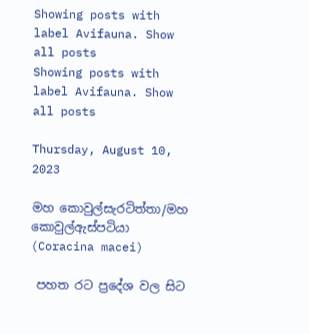Showing posts with label Avifauna. Show all posts
Showing posts with label Avifauna. Show all posts

Thursday, August 10, 2023

මහ කොවුල්සැරටිත්තා/මහ කොවුල්ඇස්පටියා (Coracina macei)

 පහත රට ප්‍රදේශ වල සිට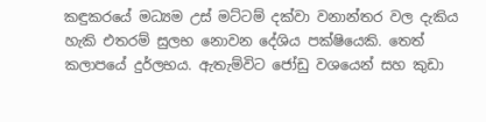කඳුකරයේ මධ්‍යම උස් මට්ටම් දක්වා වනාන්තර වල දැකිය හැකි එතරම් සුලභ නොවන දේශිය පක්ෂියෙකි. තෙත් කලාපයේ දුර්ලභය. ඇතැම්විට ජෝඩු වශයෙන් සහ කුඩා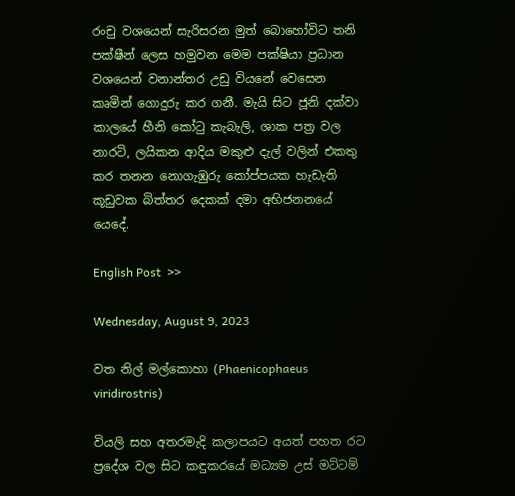රංචු වශයෙන් සැරිසරන මුත් බොහෝවිට තනි පක්ෂීන් ලෙස හමුවන මෙම පක්ෂියා ප්‍රධාන වශයෙන් වනාන්තර උඩු වියනේ වෙසෙන කෘමින් ගොදුරු කර ගනී. මැයි සිට ජූනි දක්වා කාලයේ හීනි කෝටු කැබැලි, ශාක පත්‍ර වල නාරටි, ලයිකන ආදිය මකුළු දැල් වලින් එකතු කර තනන නොගැඹුරු කෝප්පයක හැඩැති කූඩුවක බිත්තර දෙකක් දමා අභිජනනයේ යෙදේ.

English Post  >>

Wednesday, August 9, 2023

වත නිල් මල්කොහා (Phaenicophaeus viridirostris)

වියලි සහ අතරමැදි කලාපයට අයත් පහත රට ප්‍රදේශ වල සිට කඳුකරයේ මධ්‍යම උස් මට්ටම්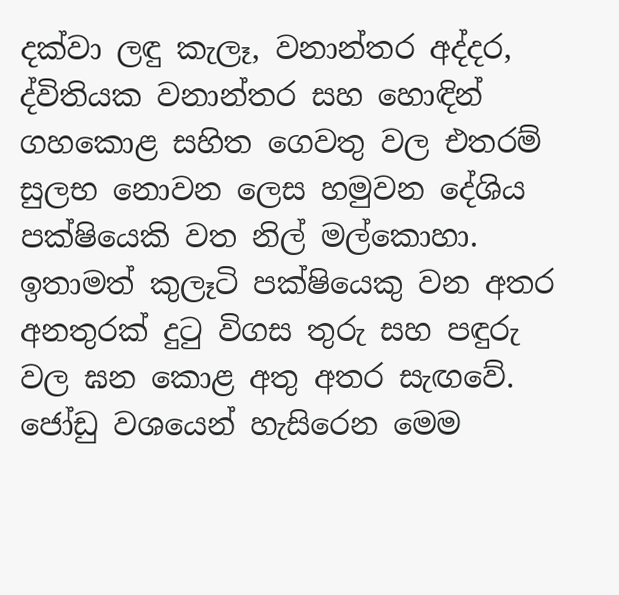දක්වා ලඳු කැලෑ, වනාන්තර අද්දර, ද්විතියක වනාන්තර සහ හොඳින් ගහකොළ සහිත ගෙවතු වල එතරම් සුලභ නොවන ලෙස හමුවන දේශිය පක්ෂියෙකි වත නිල් මල්කොහා. ඉතාමත් කුලෑටි පක්ෂියෙකු වන අතර අනතුරක් දුටු විගස තුරු සහ පඳුරු වල ඝන කොළ අතු අතර සැඟවේ. ජෝඩු වශයෙන් හැසිරෙන මෙම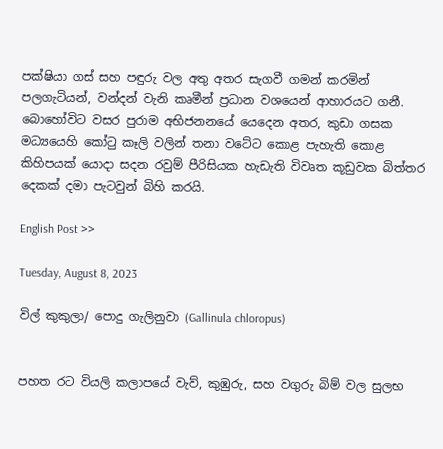පක්ෂියා ගස් සහ පඳුරු වල අතු අතර සැගවී ගමන් කරමින්  පලගැටියන්, වන්දන් වැනි කෘමීන් ප්‍රධාන වශයෙන් ආහාරයට ගනී. බොහෝවිට වසර පුරාම අභිජනනයේ යෙදෙන අතර, කුඩා ගසක මධ්‍යයෙහි කෝටු කෑලි වලින් තනා වටේට කොළ පැහැති කොළ කිහිපයක් යොදා සදන රවුම් පීරිසියක හැඩැති විවෘත කූඩුවක බිත්තර දෙකක් දමා පැටවුන් බිහි කරයි.

English Post >>

Tuesday, August 8, 2023

විල් කුකුලා/ පොදු ගැලිනුවා (Gallinula chloropus)


පහත රට වියලි කලාපයේ වැව්, කුඹුරු, සහ වගුරු බිම් වල සුලභ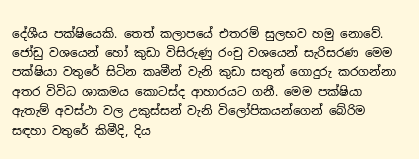දේශීය පක්ෂියෙකි. තෙත් කලාපයේ එතරම් සුලභව හමු නොවේ. ජෝඩු වශයෙන් හෝ කුඩා විසිරුණු රංචු වශයෙන් සැරිසරණ මෙම පක්ෂියා වතුරේ සිටින කෘමීන් වැනි කුඩා සතුන් ගොදුරු කරගන්නා අතර විවිධ ශාකමය කොටස්ද ආහාරයට ගනී. මෙම පක්ෂියා ඇතැම් අවස්ථා වල උකුස්සන් වැනි විලෝපිකයන්ගෙන් බේරිම සඳහා වතුරේ කිමීදි, දිය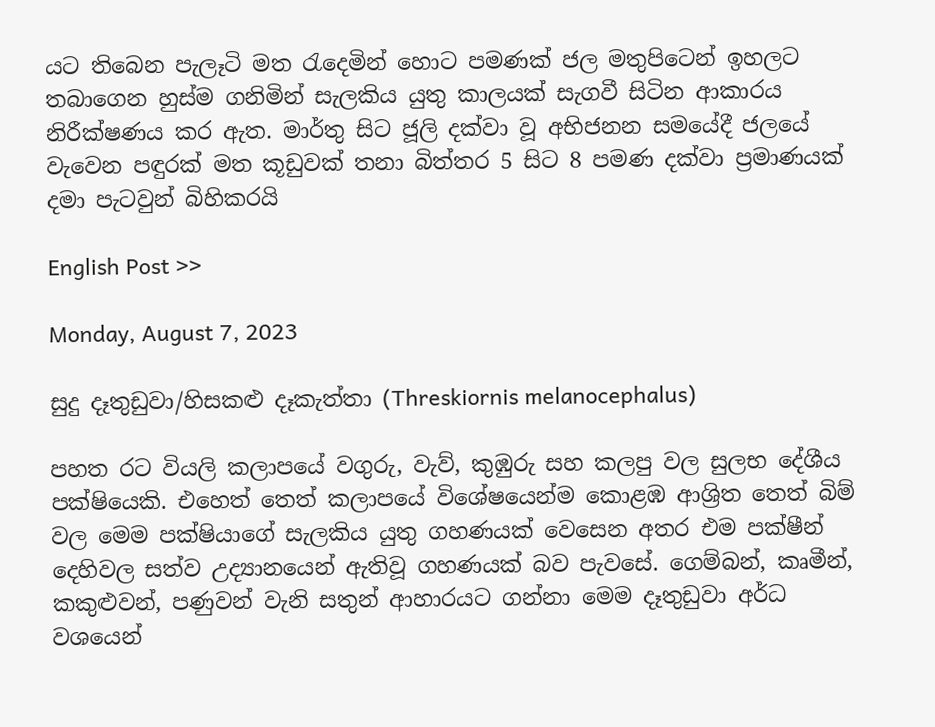යට තිබෙන පැලෑටි මත රැදෙමින් හොට පමණක් ජල මතුපිටෙන් ඉහලට තබාගෙන හුස්ම ගනිමින් සැලකිය යුතු කාලයක් සැගවී සිටින ආකාරය නිරීක්ෂණය කර ඇත. මාර්තු සිට ජූලි දක්වා වූ අභිජනන සමයේදී ජලයේ වැවෙන පඳුරක් මත කූඩුවක් තනා බිත්තර 5 සිට 8 පමණ දක්වා ප්‍රමාණයක් දමා පැටවුන් බිහිකරයි

English Post >>

Monday, August 7, 2023

සුදු දෑතුඩුවා/හිසකළු දෑකැත්තා (Threskiornis melanocephalus)

පහත රට වියලි කලාපයේ වගුරු, වැව්, කුඹුරු සහ කලපු වල සුලභ දේශීය පක්ෂියෙකි. එහෙත් තෙත් කලාපයේ විශේෂයෙන්ම කොළඹ ආශ්‍රිත තෙත් බිම් වල මෙම පක්ෂියාගේ සැලකිය යුතු ගහණයක් වෙසෙන අතර එම පක්ෂීන් දෙහිවල සත්ව උද්‍යානයෙන් ඇතිවූ ගහණයක් බව පැවසේ. ගෙම්බන්, කෘමීන්, කකුළුවන්, පණුවන් වැනි සතුන් ආහාරයට ගන්නා මෙම දෑතුඩුවා අර්ධ වශයෙන්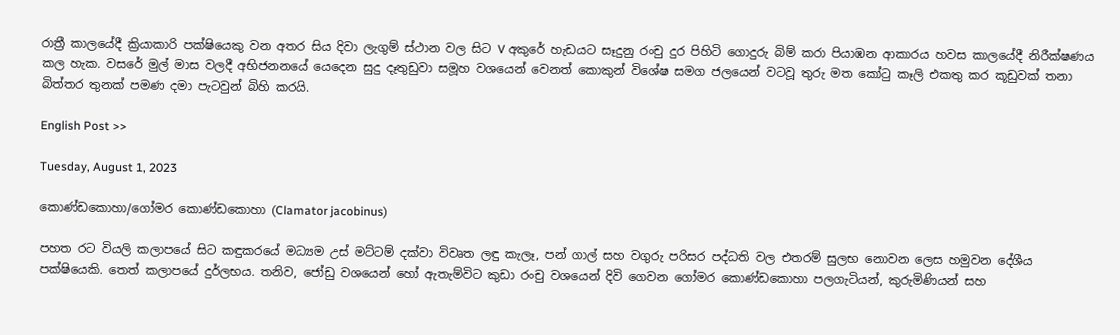රාත්‍රී කාලයේදී ක්‍රියාකාරි පක්ෂියෙකු වන අතර සිය දිවා ලැගුම් ස්ථාන වල සිට V අකුරේ හැඩයට සෑදුනු රංචු දුර පිහිටි ගොදුරු බිම් කරා පියාඹන ආකාරය හවස කාලයේදී නිරීක්ෂණය කල හැක. වසරේ මුල් මාස වලදී අභිජනනයේ යෙදෙන සුදු දෑතුඩුවා සමූහ වශයෙන් වෙනත් කොකුන් විශේෂ සමග ජලයෙන් වටවූ තුරු මත කෝටු කෑලි එකතු කර කූඩුවක් තනා බිත්තර තුනක් පමණ දමා පැටවුන් බිහි කරයි.

English Post >>

Tuesday, August 1, 2023

කොණ්ඩකොහා/ගෝමර කොණ්ඩකොහා (Clamator jacobinus)

පහත රට වියලි කලාපයේ සිට කඳුකරයේ මධ්‍යම උස් මට්ටම් දක්වා විවෘත ලඳු කැලෑ, පන් ගාල් සහ වගුරු පරිසර පද්ධති වල එතරම් සුලභ නොවන ලෙස හමුවන දේශීය පක්ෂියෙකි. තෙත් කලාපයේ දුර්ලභය. තනිව, ජෝඩු වශයෙන් හෝ ඇතැම්විට කුඩා රංචු වශයෙන් දිවි ගෙවන ගෝමර කොණ්ඩකොහා පලගැටියන්, කුරුමිණියන් සහ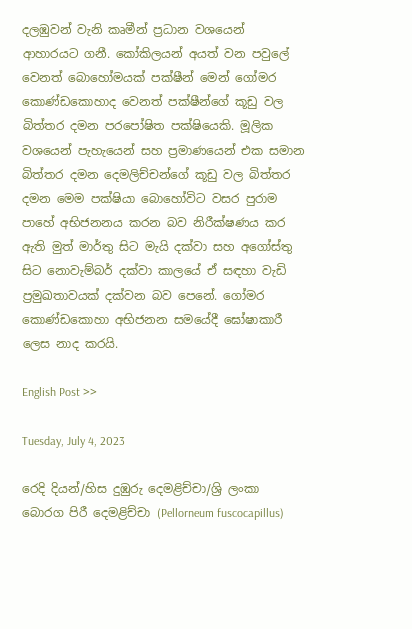දලඹුවන් වැනි කෘමීන් ප්‍රධාන වශයෙන් ආහාරයට ගනී. කෝකිලයන් අයත් වන පවුලේ වෙනත් බොහෝමයක් පක්ෂීන් මෙන් ගෝමර කොණ්ඩකොහාද වෙනත් පක්ෂීන්ගේ කූඩු වල බිත්තර දමන පරපෝෂිත පක්ෂියෙකි. මූලික වශයෙන් පැහැයෙන් සහ ප්‍රමාණයෙන් එක සමාන බිත්තර දමන දෙමලිච්චන්ගේ කූඩු වල බිත්තර දමන මෙම පක්ෂියා බොහෝවිට වසර පුරාම පාහේ අභිජනනය කරන බව නිරීක්ෂණය කර ඇති මුත් මාර්තු සිට මැයි දක්වා සහ අගෝස්තු සිට නොවැම්බර් දක්වා කාලයේ ඒ සඳහා වැඩි ප්‍රමුඛතාවයක් දක්වන බව පෙනේ. ගෝමර කොණ්ඩකොහා අභිජනන සමයේදී ඝෝෂාකාරී ලෙස නාද කරයි.

English Post >>

Tuesday, July 4, 2023

රෙදි දියන්/හිස දුඹුරු දෙමළිච්චා/ශ්‍රි ලංකා බොරග පිරී දෙමළිච්චා (Pellorneum fuscocapillus)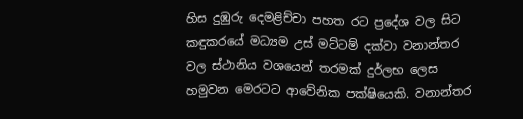හිස දුඹුරු දෙමළිච්චා පහත රට ප්‍රදේශ වල සිට කඳුකරයේ මධ්‍යම උස් මට්ටම් දක්වා වනාන්තර වල ස්ථානිය වශයෙන් තරමක් දුර්ලභ ලෙස හමුවන මෙරටට ආවේනික පක්ෂියෙකි. වනාන්තර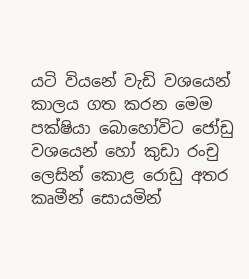යටි වියනේ වැඩි වශයෙන් කාලය ගත කරන මෙම පක්ෂියා බොහෝවිට ජෝඩු වශයෙන් හෝ කුඩා රංචු ලෙසින් කොළ රොඩු අතර කෘමීන් සොයමින්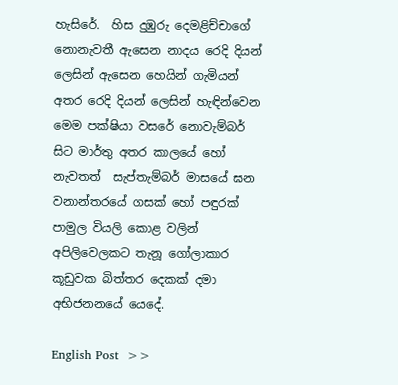හැසිරේ.  හිස දුඹුරු දෙමළිච්චාගේ නොනැවතී ඇසෙන නාදය රෙදි දියන් ලෙසින් ඇසෙන හෙයින් ගැමියන් අතර රෙදි දියන් ලෙසින් හැඳින්වෙන මෙම පක්ෂියා වසරේ නොවැම්බර් සිට මාර්තු අතර කාලයේ හෝ නැවතත්  සැප්තැම්බර් මාසයේ ඝන වනාන්තරයේ ගසක් හෝ පඳුරක් පාමුල වියලි කොළ වලින් අපිලිවෙලකට තැනූ ගෝලාකාර කූඩුවක බිත්තර දෙකක් දමා අභිජනනයේ යෙදේ.

English Post  >>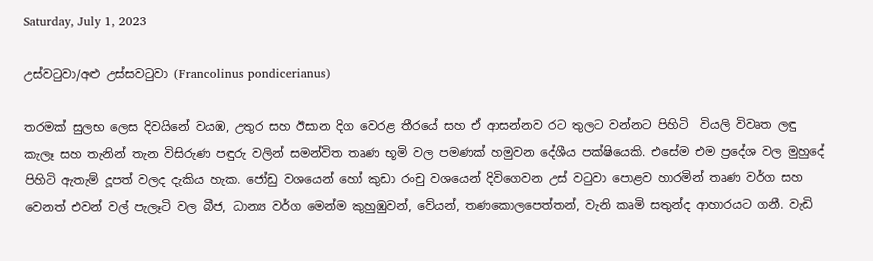Saturday, July 1, 2023

උස්වටුවා/අළු උස්සවටුවා (Francolinus pondicerianus)

තරමක් සුලභ ලෙස දිවයිනේ වයඹ, උතුර සහ ඊසාන දිග වෙරළ තීරයේ සහ ඒ ආසන්නව රට තුලට වන්නට පිහිටි  වියලි විවෘත ලඳු කැලෑ සහ තැනින් තැන විසිරුණ පඳුරු වලින් සමන්විත තෘණ භූමි වල පමණක් හමුවන දේශීය පක්ෂියෙකි. එසේම එම ප්‍රදේශ වල මුහුදේ පිහිටි ඇතැම් දූපත් වලද දැකිය හැක. ජෝඩු වශයෙන් හෝ කුඩා රංචු වශයෙන් දිවිගෙවන උස් වටුවා පොළව හාරමින් තෘණ වර්ග සහ වෙනත් එවන් වල් පැලෑටි වල බීජ, ධාන්‍ය වර්ග මෙන්ම කුහුඹුවන්, වේයන්, තණකොලපෙත්තන්, වැනි කෘමි සතුන්ද ආහාරයට ගනී. වැඩි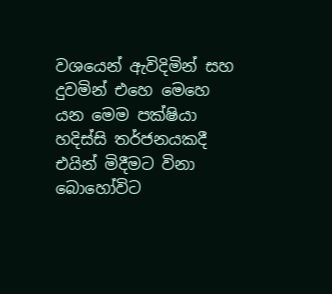වශයෙන් ඇවිදිමින් සහ දුවමින් එහෙ මෙහෙ යන මෙම පක්ෂියා හදිස්සි තර්ජනයකදී එයින් මිදීමට විනා  බොහෝවිට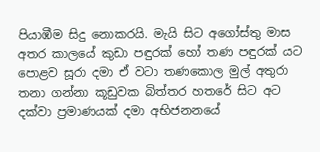පියාඹීම සිදු නොකරයි. මැයි සිට අගෝස්තු මාස අතර කාලයේ කුඩා පඳුරක් හෝ තණ පඳුරක් යට පොළව සූරා දමා ඒ වටා තණකොල මුල් අතුරා තනා ගන්නා කූඩුවක බිත්තර හතරේ සිට අට දක්වා ප්‍රමාණයක් දමා අභිජනනයේ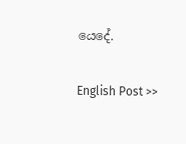යෙදේ.

English Post >>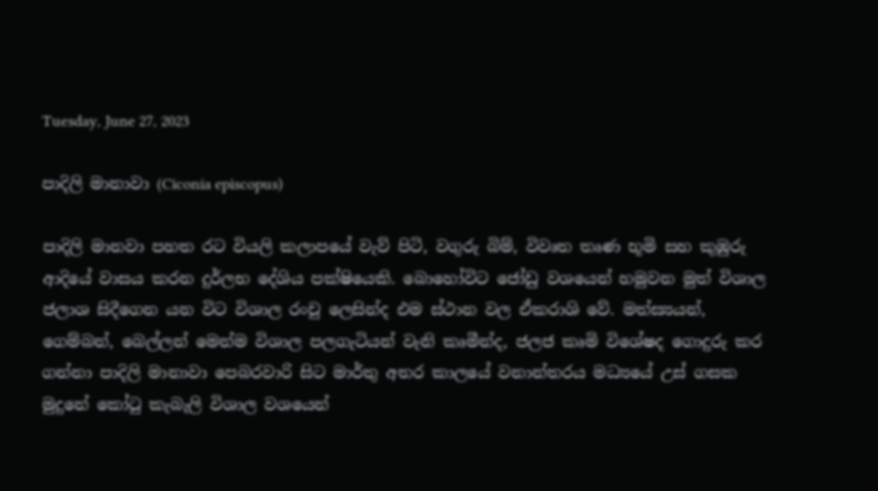Tuesday, June 27, 2023

පාදිලි මානාවා (Ciconia episcopus)

පාදිලි මානවා පහත රට වියලි කලාපයේ වැව් පිටි, වගුරු බිම්, විවෘත තෘණ භූමි සහ කුඹුරු ආදියේ වාසය කරන දුර්ලභ දේශිය පක්ෂියෙකි. බොහෝවිට ජෝඩු වශයෙන් හමුවන මුත් විශාල ජලාශ සිදීගෙන යන විට විශාල රංචු ලෙසින්ද එම ස්ථාන වල ඒකරාශි වේ. මත්ස්‍යයන්, ගෙම්බන්, බෙල්ලන් මෙන්ම විශාල පලගැටියන් වැනි කෘමීන්ද, ජලජ කෘමි විශේෂද ගොදුරු කර ගන්නා පාදිලි මානාවා පෙබරවාරි සිට මාර්තු අතර කාලයේ වනාන්තරය මධ්‍යයේ උස් ගසක මුදුනේ කෝටු කැබැලි විශාල වශයෙන්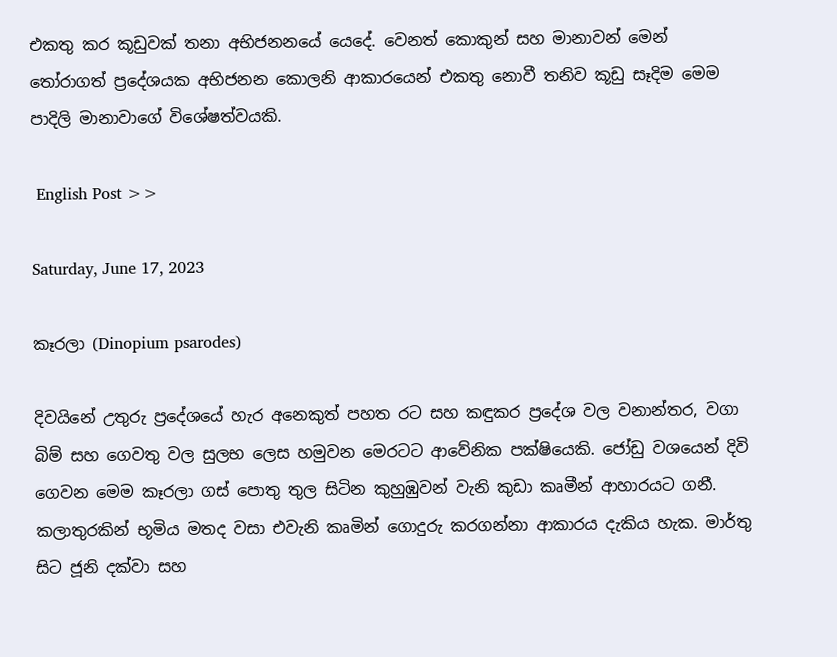එකතු කර කූඩුවක් තනා අභිජනනයේ යෙදේ. වෙනත් කොකුන් සහ මානාවන් මෙන් තෝරාගත් ප්‍රදේශයක අභිජනන කොලනි ආකාරයෙන් එකතු නොවී තනිව කූඩු සෑදිම මෙම පාදිලි මානාවාගේ විශේෂත්වයකි.

 English Post >>

Saturday, June 17, 2023

කෑරලා (Dinopium psarodes)

දිවයිනේ උතුරු ප්‍රදේශයේ හැර අනෙකුත් පහත රට සහ කඳුකර ප්‍රදේශ වල වනාන්තර, වගා බිම් සහ ගෙවතු වල සුලභ ලෙස හමුවන මෙරටට ආවේනික පක්ෂියෙකි. ජෝඩු වශයෙන් දිවි ගෙවන මෙම කෑරලා ගස් පොතු තුල සිටින කුහුඹුවන් වැනි කුඩා කෘමීන් ආහාරයට ගනී. කලාතුරකින් භූමිය මතද වසා එවැනි කෘමින් ගොදුරු කරගන්නා ආකාරය දැකිය හැක. මාර්තු සිට ජූනි දක්වා සහ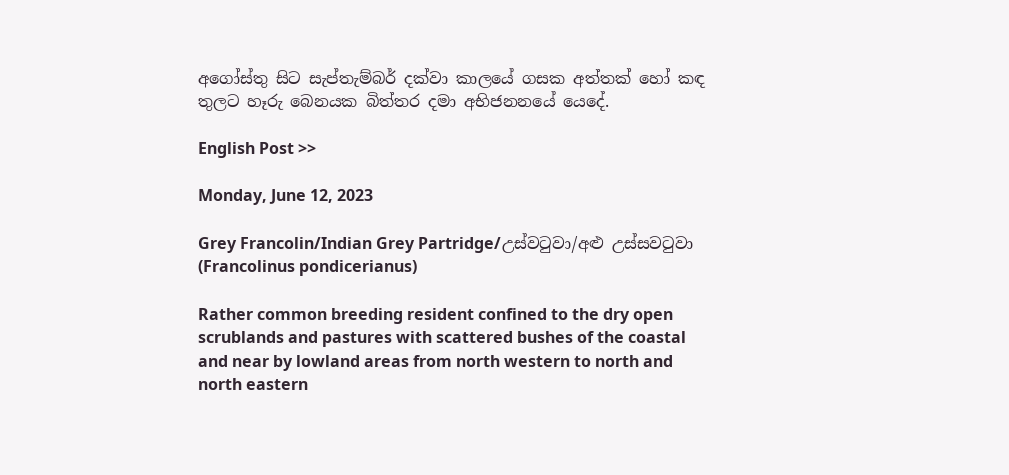අගෝස්තු සිට සැප්තැම්බර් දක්වා කාලයේ ගසක අත්තක් හෝ කඳ තුලට හෑරු බෙනයක බිත්තර දමා අභිජනනයේ යෙදේ.

English Post >>

Monday, June 12, 2023

Grey Francolin/Indian Grey Partridge/උස්වටුවා/අළු උස්සවටුවා (Francolinus pondicerianus)

Rather common breeding resident confined to the dry open scrublands and pastures with scattered bushes of the coastal and near by lowland areas from north western to north and north eastern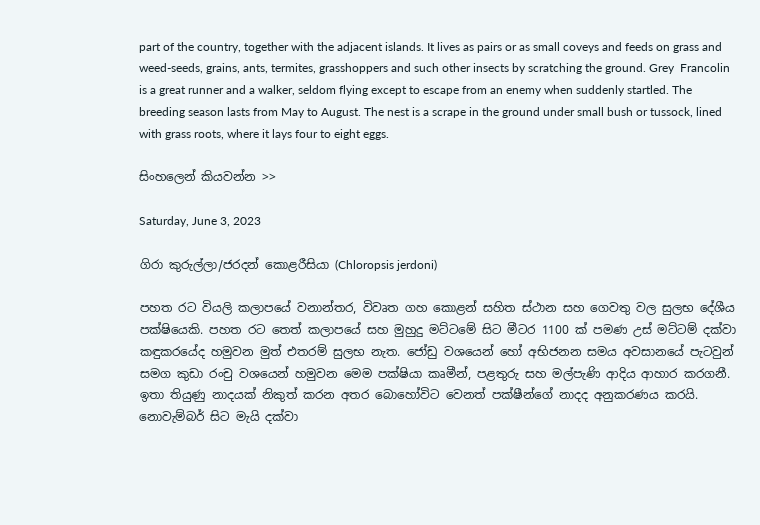part of the country, together with the adjacent islands. It lives as pairs or as small coveys and feeds on grass and weed-seeds, grains, ants, termites, grasshoppers and such other insects by scratching the ground. Grey  Francolin is a great runner and a walker, seldom flying except to escape from an enemy when suddenly startled. The breeding season lasts from May to August. The nest is a scrape in the ground under small bush or tussock, lined with grass roots, where it lays four to eight eggs.

සිංහලෙන් කියවන්න >>

Saturday, June 3, 2023

ගිරා කුරුල්ලා/ජරදන් කොළරීසියා (Chloropsis jerdoni)

පහත රට වියලි කලාපයේ වනාන්තර, විවෘත ගහ කොළන් සහිත ස්ථාන සහ ගෙවතු වල සුලභ දේශීය පක්ෂියෙකි. පහත රට තෙත් කලාපයේ සහ මුහුදු මට්ටමේ සිට මීටර 1100 ක් පමණ උස් මට්ටම් දක්වා කඳුකරයේද හමුවන මුත් එතරම් සුලභ නැත. ජෝඩු වශයෙන් හෝ අභිජනන සමය අවසානයේ පැටවුන් සමග කුඩා රංචු වශයෙන් හමුවන මෙම පක්ෂියා කෘමීන්, පළතුරු සහ මල්පැණි ආදිය ආහාර කරගනී. ඉතා තියුණු නාදයක් නිකුත් කරන අතර බොහෝවිට වෙනත් පක්ෂීන්ගේ නාදද අනුකරණය කරයි. නොවැම්බර් සිට මැයි දක්වා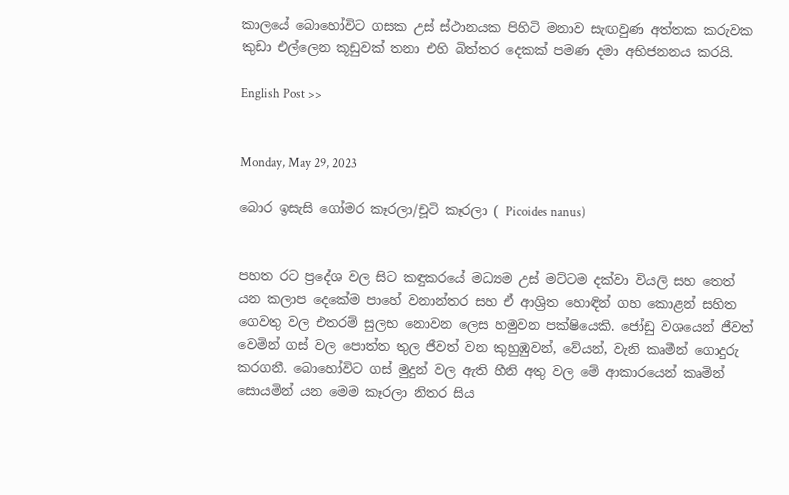කාලයේ බොහෝවිට ගසක උස් ස්ථානයක පිහිටි මනාව සැඟවුණ අත්තක කරුවක කුඩා එල්ලෙන කූඩුවක් තනා එහි බිත්තර දෙකක් පමණ දමා අභිජනනය කරයි.

English Post >>


Monday, May 29, 2023

බොර ඉසැසි ගෝමර කෑරලා/චූටි කෑරලා ( Picoides nanus)


පහත රට ප්‍රදේශ වල සිට කඳුකරයේ මධ්‍යම උස් මට්ටම දක්වා වියලි සහ තෙත් යන කලාප දෙකේම පාහේ වනාන්තර සහ ඒ ආශ්‍රිත හොඳින් ගහ කොළන් සහිත ගෙවතු වල එතරම් සුලභ නොවන ලෙස හමුවන පක්ෂියෙකි. ජෝඩු වශයෙන් ජීවත් වෙමින් ගස් වල පොත්ත තුල ජීවත් වන කුහුඹුවන්, වේයන්, වැනි කෘමීන් ගොදුරු කරගනී. බොහෝවිට ගස් මුදුන් වල ඇති හීනි අතු වල මේ ආකාරයෙන් කෘමින් සොයමින් යන මෙම කෑරලා නිතර සිය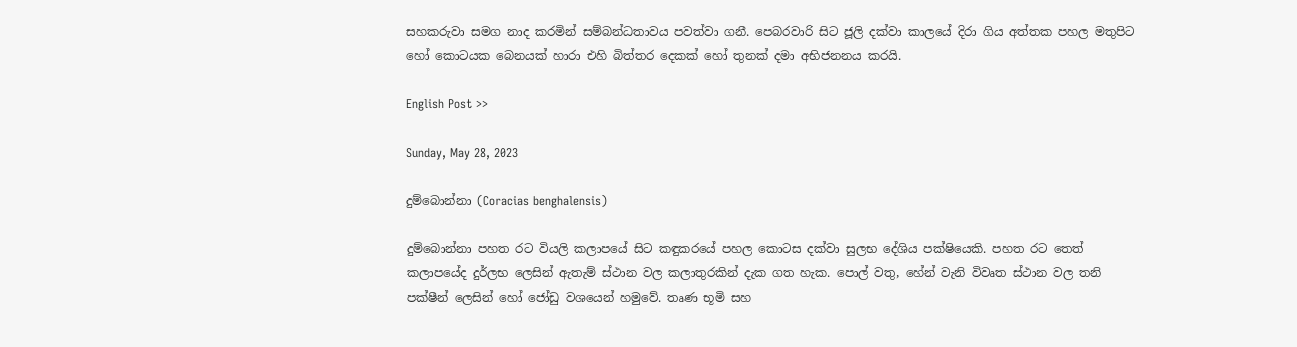සහකරුවා සමග නාද කරමින් සම්බන්ධතාවය පවත්වා ගනී. පෙබරවාරි සිට ජූලි දක්වා කාලයේ දිරා ගිය අත්තක පහල මතුපිට හෝ කොටයක බෙනයක් හාරා එහි බිත්තර දෙකක් හෝ තුනක් දමා අභිජනනය කරයි.

English Post >>

Sunday, May 28, 2023

දුම්බොන්නා (Coracias benghalensis)

දුම්බොන්නා පහත රට වියලි කලාපයේ සිට කඳුකරයේ පහල කොටස දක්වා සුලභ දේශිය පක්ෂියෙකි. පහත රට තෙත් කලාපයේද දුර්ලභ ලෙසින් ඇතැම් ස්ථාන වල කලාතුරකින් දැක ගත හැක. පොල් වතු, හේන් වැනි විවෘත ස්ථාන වල තනි පක්ෂීන් ලෙසින් හෝ ජෝඩු වශයෙන් හමුවේ. තෘණ භූමි සහ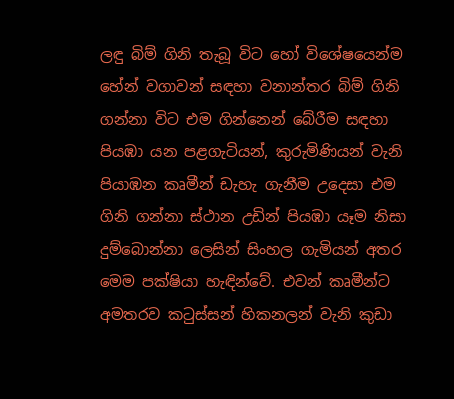ලඳු බිම් ගිනි තැබූ විට හෝ විශේෂයෙන්ම හේන් වගාවන් සඳහා වනාන්තර බිම් ගිනි ගන්නා විට එම ගින්නෙන් බේරීම සඳහා පියඹා යන පළගැටියන්, කුරුමිණියන් වැනි පියාඹන කෘමීන් ඩැහැ ගැනීම උදෙසා එම ගිනි ගන්නා ස්ථාන උඩින් පියඹා යෑම නිසා දුම්බොන්නා ලෙසින් සිංහල ගැමියන් අතර මෙම පක්ෂියා හැඳින්වේ. එවන් කෘමීන්ට අමතරව කටුස්සන් හිකනලන් වැනි කුඩා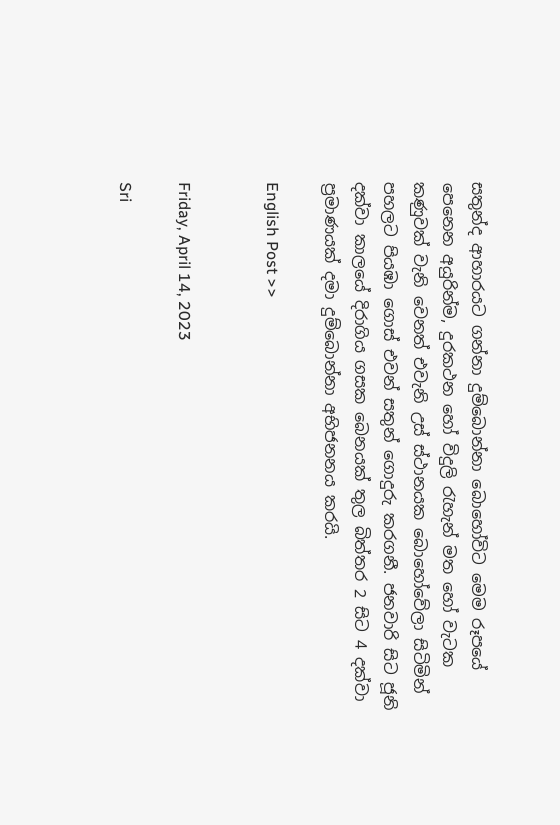සතුන්ද ආහාරයට ගන්නා දුම්බොන්නා බොහෝවිට මෙම රූපයේ පෙනෙන අයුරින්ම, දුරකථන හෝ විදුලි රැහැන් මත හෝ වැටක කණුවක් වැනි වෙනත් එවැනි උස් ස්ථානයක බොහෝවේලා සිටිමින් පහලට පියඹා ගොස් එවන් සතුන් ගොදුරු කරගනී. ජනවාරි සිට ජූනි දක්වා කාලයේ දිරාගිය ගසක බෙනයක් තුල බිත්තර 2 සිට 4 දක්වා ප්‍රමාණයක් දමා දුම්බොන්නා අභිජනනය කරයි.

English Post >>


Friday, April 14, 2023

Sri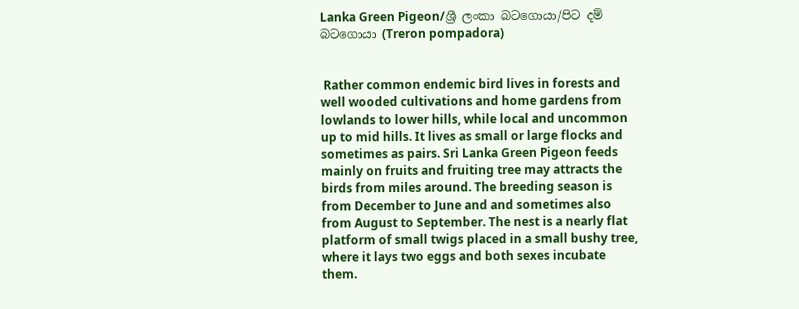Lanka Green Pigeon/ශ්‍රී ලංකා බටගොයා/පිට දම් බටගොයා (Treron pompadora)


 Rather common endemic bird lives in forests and well wooded cultivations and home gardens from lowlands to lower hills, while local and uncommon up to mid hills. It lives as small or large flocks and sometimes as pairs. Sri Lanka Green Pigeon feeds mainly on fruits and fruiting tree may attracts the birds from miles around. The breeding season is from December to June and and sometimes also from August to September. The nest is a nearly flat platform of small twigs placed in a small bushy tree, where it lays two eggs and both sexes incubate them.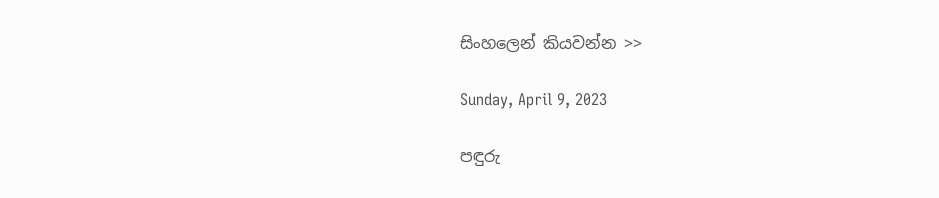සිංහලෙන් කියවන්න >>

Sunday, April 9, 2023

පඳුරු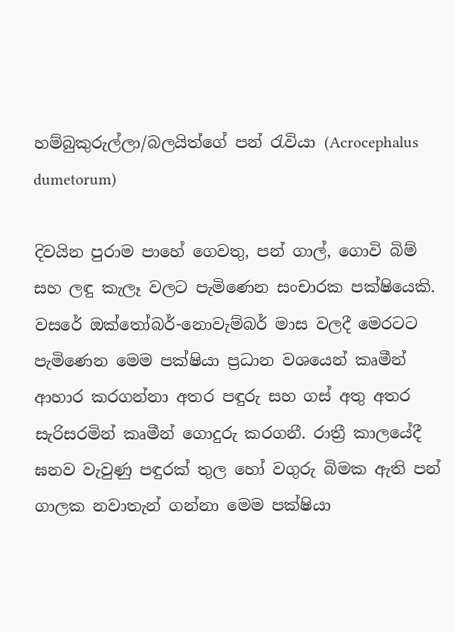හම්බුකුරුල්ලා/බලයිත්ගේ පන් රැවියා (Acrocephalus dumetorum)

දිවයින පුරාම පාහේ ගෙවතු, පන් ගාල්, ගොවි බිම් සහ ලඳු කැලෑ වලට පැමිණෙන සංචාරක පක්ෂියෙකි. වසරේ ඔක්තෝබර්-නොවැම්බර් මාස වලදී මෙරටට පැමිණෙන මෙම පක්ෂියා ප්‍රධාන වශයෙන් කෘමීන් ආහාර කරගන්නා අතර පඳුරු සහ ගස් අතු අතර සැරිසරමින් කෘමීන් ගොදුරු කරගනී. රාත්‍රී කාලයේදී ඝනව වැවුණු පඳුරක් තුල හෝ වගුරු බිමක ඇති පන් ගාලක නවාතැන් ගන්නා මෙම පක්ෂියා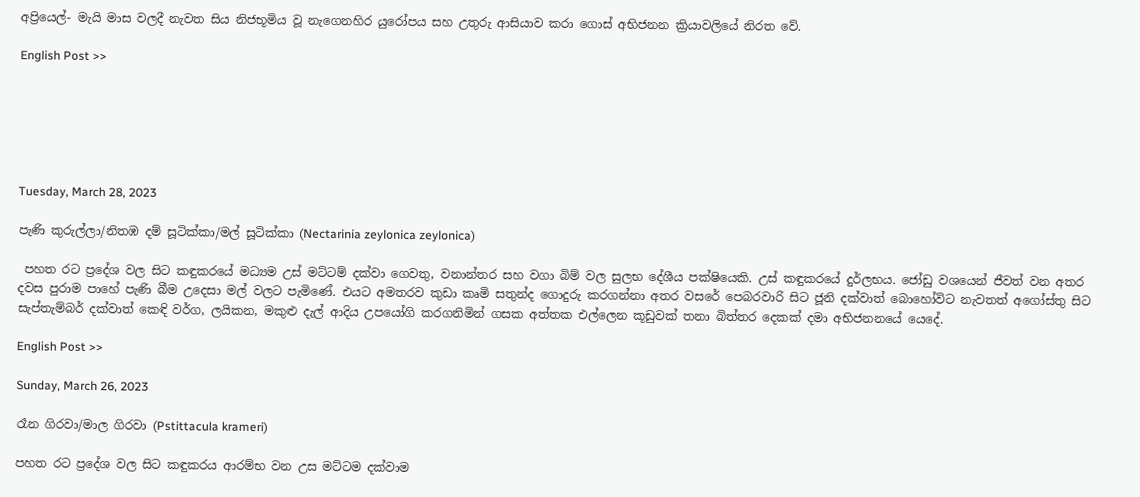අප්‍රියෙල්- මැයි මාස වලදී නැවත සිය නිජභූමිය වූ නැගෙනහිර යුරෝපය සහ උතුරු ආසියාව කරා ගොස් අභිජනන ක්‍රියාවලියේ නිරත වේ.

English Post >>






Tuesday, March 28, 2023

පැණි කුරුල්ලා/නිතඹ දම් සූටික්කා/මල් සූටික්කා (Nectarinia zeylonica zeylonica)

 පහත රට ප්‍රදේශ වල සිට කඳුකරයේ මධ්‍යම උස් මට්ටම් දක්වා ගෙවතු, වනාන්තර සහ වගා බිම් වල සුලභ දේශීය පක්ෂියෙකි. උස් කඳුකරයේ දුර්ලභය. ජෝඩු වශයෙන් ජීවත් වන අතර දවස පුරාම පාහේ පැණි බීම උදෙසා මල් වලට පැමිණේ. එයට අමතරව කුඩා කෘමි සතුන්ද ගොදුරු කරගන්නා අතර වසරේ පෙබරවාරි සිට ජූනි දක්වාත් බොහෝවිට නැවතත් අගෝස්තු සිට සැප්තැම්බර් දක්වාත් කෙඳි වර්ග, ලයිකන, මකුළු දැල් ආදිය උපයෝගි කරගනිමින් ගසක අත්තක එල්ලෙන කූඩුවක් තනා බිත්තර දෙකක් දමා අභිජනනයේ යෙදේ.

English Post >>

Sunday, March 26, 2023

රෑන ගිරවා/මාල ගිරවා (Pstittacula krameri)

පහත රට ප්‍රදේශ වල සිට කඳුකරය ආරම්භ වන උස මට්ටම දක්වාම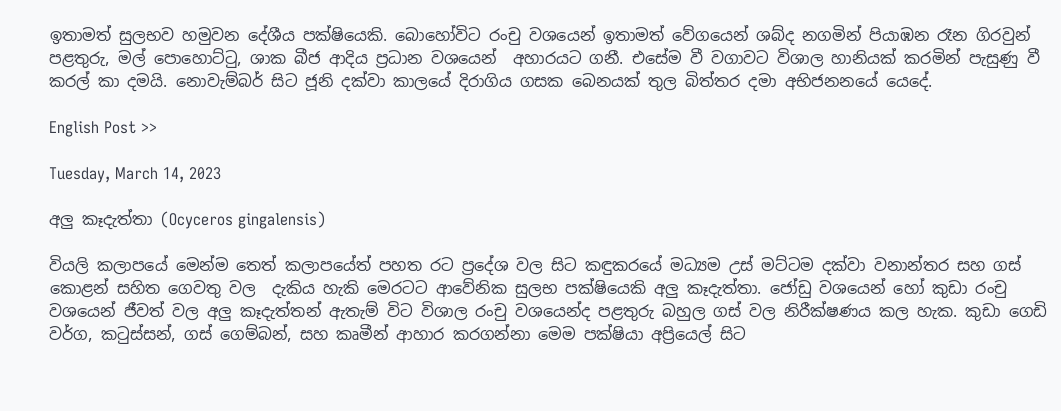ඉතාමත් සුලභව හමුවන දේශීය පක්ෂියෙකි. බොහෝවිට රංචු වශයෙන් ඉතාමත් වේගයෙන් ශබ්ද නගමින් පියාඹන රෑන ගිරවුන් පළතුරු, මල් පොහොට්ටු, ශාක බීජ ආදිය ප්‍රධාන වශයෙන්  අහාරයට ගනී. එසේම වී වගාවට විශාල හානියක් කරමින් පැසුණු වී කරල් කා දමයි. නොවැම්බර් සිට ජූනි දක්වා කාලයේ දිරාගිය ගසක බෙනයක් තුල බිත්තර දමා අභිජනනයේ යෙදේ.

English Post >>

Tuesday, March 14, 2023

අලු කෑදැත්තා (Ocyceros gingalensis)

වියලි කලාපයේ මෙන්ම තෙත් කලාපයේත් පහත රට ප්‍රදේශ වල සිට කඳුකරයේ මධ්‍යම උස් මට්ටම දක්වා වනාන්තර සහ ගස් කොළන් සහිත ගෙවතු වල  දැකිය හැකි මෙරටට ආවේනික සුලභ පක්ෂියෙකි අලු කෑදැත්තා. ජෝඩු වශයෙන් හෝ කුඩා රංචු වශයෙන් ජීවත් වල අලු කෑදැත්තන් ඇතැම් විට විශාල රංචු වශයෙන්ද පළතුරු බහුල ගස් වල නිරීක්ෂණය කල හැක. කුඩා ගෙඩි වර්ග, කටුස්සන්, ගස් ගෙම්බන්, සහ කෘමීන් ආහාර කරගන්නා මෙම පක්ෂියා අප්‍රියෙල් සිට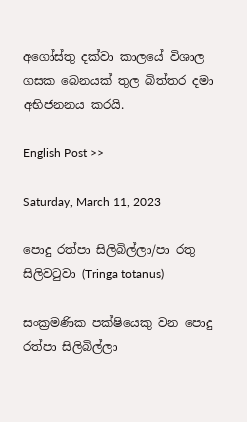අගෝස්තු දක්වා කාලයේ විශාල ගසක බෙනයක් තුල බිත්තර දමා අභිජනනය කරයි.

English Post >>

Saturday, March 11, 2023

පොදු රත්පා සිලිබිල්ලා/පා රතු සිලිවටුවා (Tringa totanus)

සංක්‍රමණික පක්ෂියෙකු වන පොදු රත්පා සිලිබිල්ලා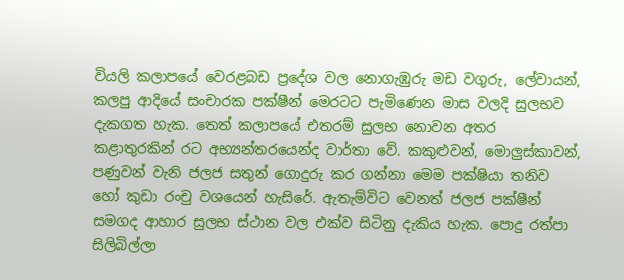වියලි කලාපයේ වෙරළබඩ ප්‍රදේශ වල නොගැඹුරු මඩ වගුරු, ලේවායන්, කලපු ආදියේ සංචාරක පක්ෂීන් මෙරටට පැමිණෙන මාස වලදි සුලභව දැකගත හැක. තෙත් කලාපයේ එතරම් සුලභ නොවන අතර කළාතුරකින් රට අභ්‍යන්තරයෙන්ද වාර්තා වේ. කකුළුවන්, මොලුස්කාවන්, පණුවන් වැනි ජලජ සතුන් ගොදුරු කර ගන්නා මෙම පක්ෂියා තනිව හෝ කුඩා රංචු වශයෙන් හැසිරේ. ඇතැම්විට වෙනත් ජලජ පක්ෂීන් සමගද ආහාර සුලභ ස්ථාන වල එක්ව සිටිනු දැකිය හැක. පොදු රත්පා සිලිබිල්ලා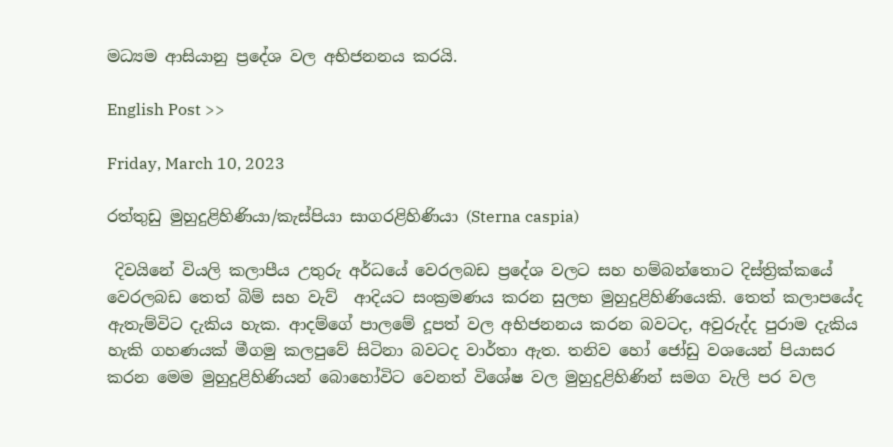මධ්‍යම ආසියානු ප්‍රදේශ වල අභිජනනය කරයි.

English Post >>

Friday, March 10, 2023

රත්තුඩු මුහුදුළිහිණියා/කැස්පියා සාගරළිහිණියා (Sterna caspia)

 දිවයිනේ වියලි කලාපීය උතුරු අර්ධයේ වෙරලබඩ ප්‍රදේශ වලට සහ හම්බන්තොට දිස්ත්‍රික්කයේ වෙරලබඩ තෙත් බිම් සහ වැව්  ආදියට සංක්‍රමණය කරන සුලභ මුහුදුළිහිණියෙකි. තෙත් කලාපයේද ඇතැම්විට දැකිය හැක. ආදම්ගේ පාලමේ දූපත් වල අභිජනනය කරන බවටද, අවුරුද්ද පුරාම දැකිය හැකි ගහණයක් මීගමු කලපුවේ සිටිනා බවටද වාර්තා ඇත. තනිව හෝ ජෝඩු වශයෙන් පියාසර කරන මෙම මුහුදුළිහිණියන් බොහෝවිට වෙනත් විශේෂ වල මුහුදුළිහිණින් සමග වැලි පර වල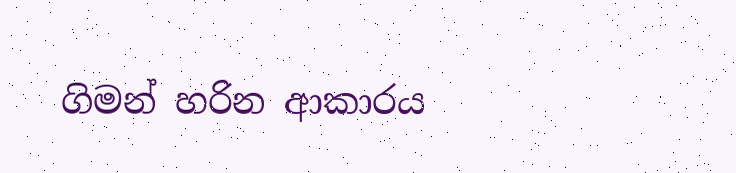ගිමන් හරින ආකාරය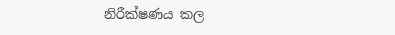නිරීක්ෂණය කල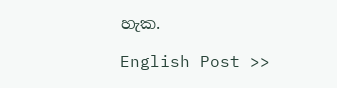හැක.

English Post >>